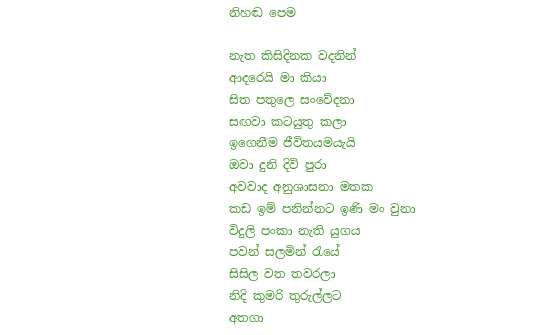නිහඬ පෙම

නැත කිසිදිනක වදනින්
ආදරෙයි මා කියා
සිත පතුලෙ සංවේදනා
සඟවා කටයුතු කලා
ඉගෙනීම ජීවිතයමයැයි
ඔවා දුනි දිවි පුරා
අවවාද අනුශාසනා මතක
කඩ ඉම් පනින්නට ඉණි මං වුනා
විදුලි පංකා නැති යුගය
පවන් සලමින් රැයේ
සිසිල වත තවරලා
නිදි කුමරි තුරුල්ලට
අතගා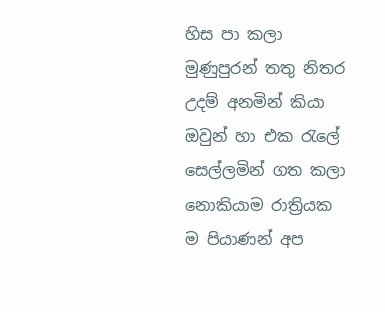හිස පා කලා
මුණුපුරන් තතු නිතර
උදම් අනමින් කියා
ඔවුන් හා එක රැලේ
සෙල්ලමින් ගත කලා
නොකියාම රාත්‍රියක
ම පියාණන් අප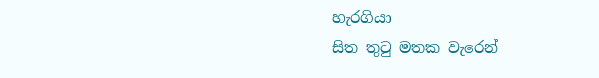හැරගියා
සිත තුටු මතක වැරෙන්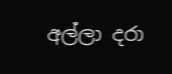අල්ලා දරා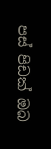පස් පිඩක් ඔබ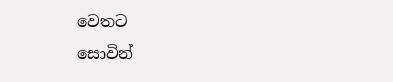වෙතට
සොවින්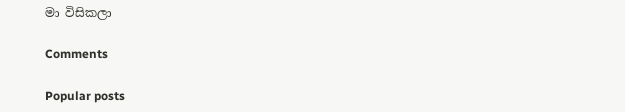මා විසිකලා

Comments

Popular posts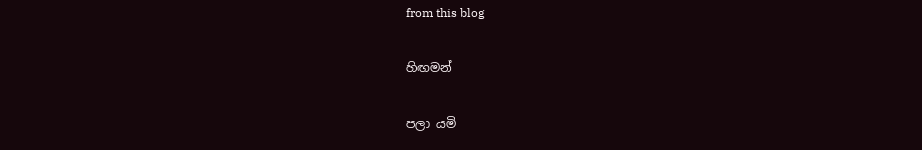from this blog

හිඟමන්

පලා යමි